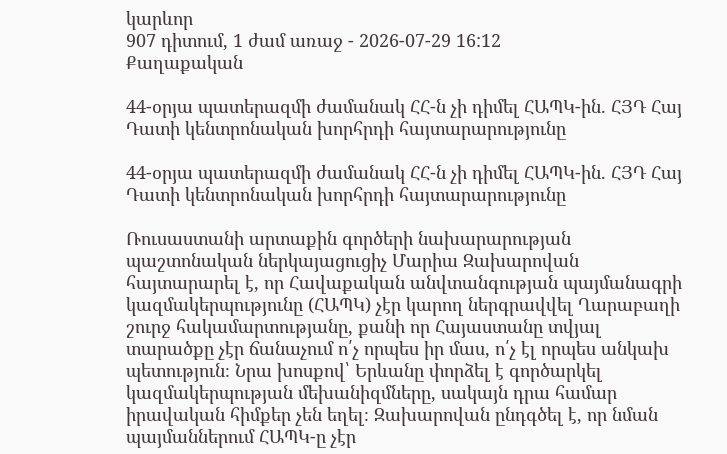կարևոր
907 դիտում, 1 ժամ առաջ - 2026-07-29 16:12
Քաղաքական

44-օրյա պատերազմի ժամանակ ՀՀ-ն չի դիմել ՀԱՊԿ-ին. ՀՅԴ Հայ Դատի կենտրոնական խորհրդի հայտարարությունը

44-օրյա պատերազմի ժամանակ ՀՀ-ն չի դիմել ՀԱՊԿ-ին. ՀՅԴ Հայ Դատի կենտրոնական խորհրդի հայտարարությունը

Ռուսաստանի արտաքին գործերի նախարարության պաշտոնական ներկայացուցիչ Մարիա Զախարովան հայտարարել է, որ Հավաքական անվտանգության պայմանագրի կազմակերպությունը (ՀԱՊԿ) չէր կարող ներգրավվել Ղարաբաղի շուրջ հակամարտությանը, քանի որ Հայաստանը տվյալ տարածքը չէր ճանաչում ո՛չ որպես իր մաս, ո՛չ էլ որպես անկախ պետություն։ Նրա խոսքով՝ Երևանը փորձել է գործարկել կազմակերպության մեխանիզմները, սակայն դրա համար իրավական հիմքեր չեն եղել։ Զախարովան ընդգծել է, որ նման պայմաններում ՀԱՊԿ-ը չէր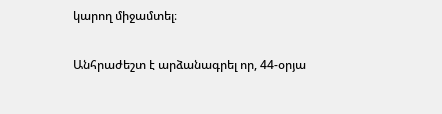կարող միջամտել։

Անհրաժեշտ է արձանագրել որ, 44-օրյա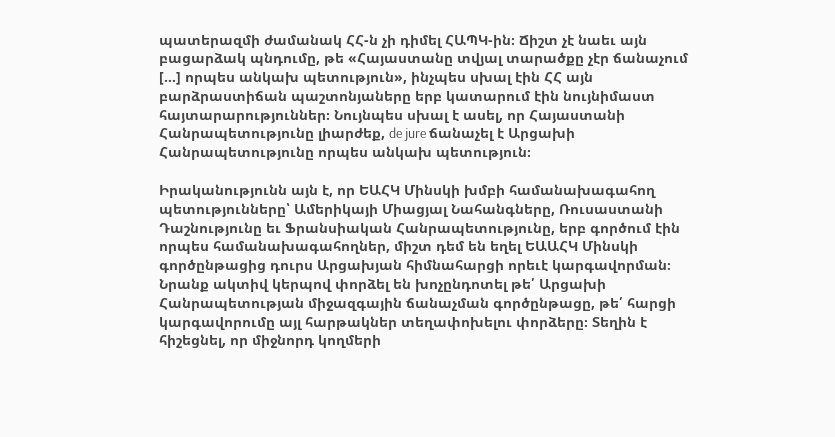պատերազմի ժամանակ ՀՀ-ն չի դիմել ՀԱՊԿ-ին։ Ճիշտ չէ նաեւ այն բացարձակ պնդումը, թե «Հայաստանը տվյալ տարածքը չէր ճանաչում […] որպես անկախ պետություն», ինչպես սխալ էին ՀՀ այն բարձրաստիճան պաշտոնյաները երբ կատարում էին նույնիմաստ հայտարարություններ։ Նույնպես սխալ է ասել, որ Հայաստանի Հանրապետությունը լիարժեք, de jure ճանաչել է Արցախի Հանրապետությունը որպես անկախ պետություն։

Իրականությունն այն է, որ ԵԱՀԿ Մինսկի խմբի համանախագահող պետությունները՝ Ամերիկայի Միացյալ Նահանգները, Ռուսաստանի Դաշնությունը եւ Ֆրանսիական Հանրապետությունը, երբ գործում էին որպես համանախագահողներ, միշտ դեմ են եղել ԵԱԱՀԿ Մինսկի գործընթացից դուրս Արցախյան հիմնահարցի որեւէ կարգավորման։ Նրանք ակտիվ կերպով փորձել են խոչընդոտել թե՛ Արցախի Հանրապետության միջազգային ճանաչման գործընթացը, թե՛ հարցի կարգավորումը այլ հարթակներ տեղափոխելու փորձերը։ Տեղին է հիշեցնել, որ միջնորդ կողմերի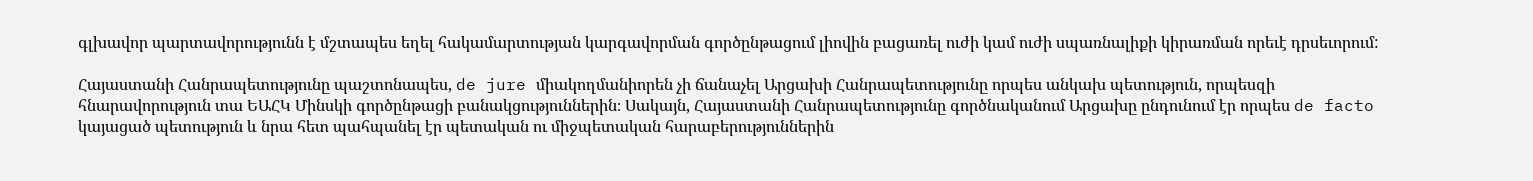գլխավոր պարտավորությունն է մշտապես եղել հակամարտության կարգավորման գործընթացում լիովին բացառել ուժի կամ ուժի սպառնալիքի կիրառման որեւէ դրսեւորում:

Հայաստանի Հանրապետությունը պաշտոնապես, de jure միակողմանիորեն չի ճանաչել Արցախի Հանրապետությունը որպես անկախ պետություն, որպեսզի հնարավորություն տա ԵԱՀԿ Մինսկի գործընթացի բանակցություններին։ Սակայն, Հայաստանի Հանրապետությունը գործնականում Արցախը ընդունում էր որպես de facto կայացած պետություն և նրա հետ պահպանել էր պետական ու միջպետական հարաբերություններին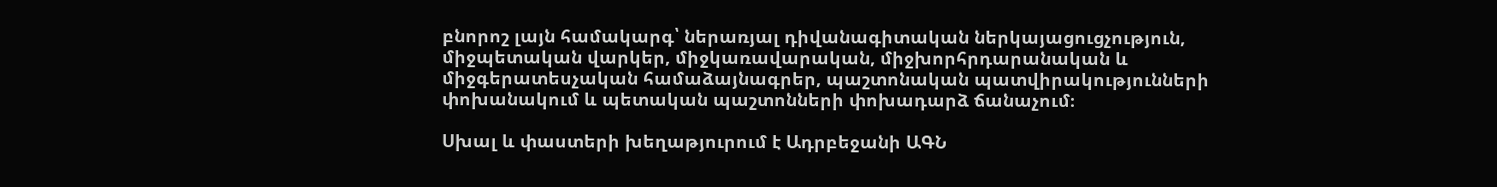բնորոշ լայն համակարգ՝ ներառյալ դիվանագիտական ներկայացուցչություն, միջպետական վարկեր, միջկառավարական, միջխորհրդարանական և միջգերատեսչական համաձայնագրեր, պաշտոնական պատվիրակությունների փոխանակում և պետական պաշտոնների փոխադարձ ճանաչում։

Սխալ և փաստերի խեղաթյուրում է Ադրբեջանի ԱԳՆ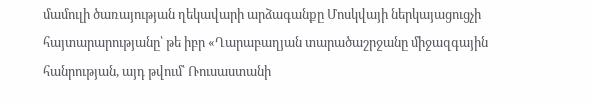մամուլի ծառայության ղեկավարի արձագանքը Մոսկվայի ներկայացուցչի հայտարարությանը՝ թե իբր «Ղարաբաղյան տարածաշրջանը միջազգային հանրության, այդ թվում՝ Ռուսաստանի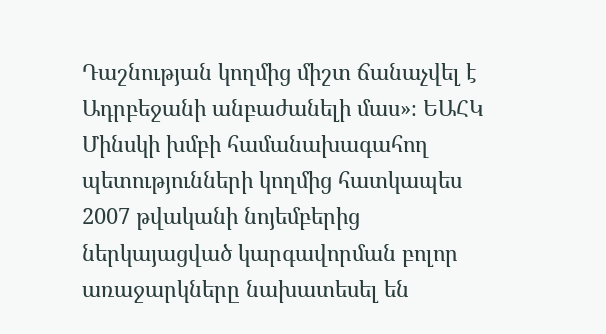Դաշնության կողմից միշտ ճանաչվել է Ադրբեջանի անբաժանելի մաս»։ ԵԱՀԿ Մինսկի խմբի համանախագահող պետությունների կողմից հատկապես 2007 թվականի նոյեմբերից ներկայացված կարգավորման բոլոր առաջարկները նախատեսել են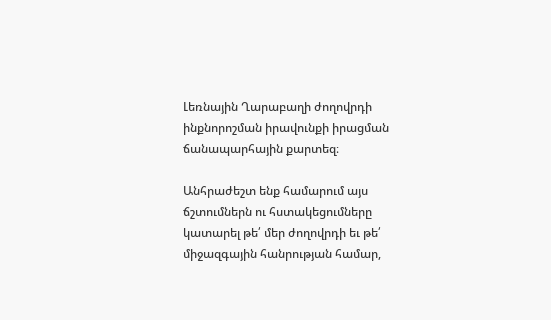Լեռնային Ղարաբաղի ժողովրդի ինքնորոշման իրավունքի իրացման ճանապարհային քարտեզ։

Անհրաժեշտ ենք համարում այս ճշտումներն ու հստակեցումները կատարել թե՛ մեր ժողովրդի եւ թե՛ միջազգային հանրության համար,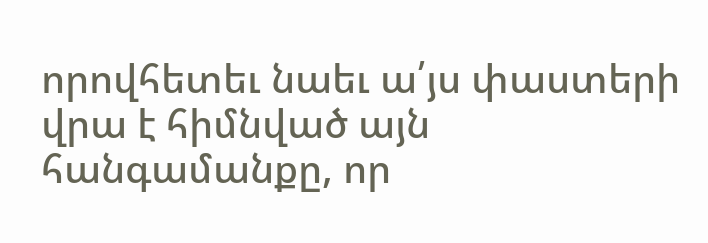որովհետեւ նաեւ ա՛յս փաստերի վրա է հիմնված այն հանգամանքը, որ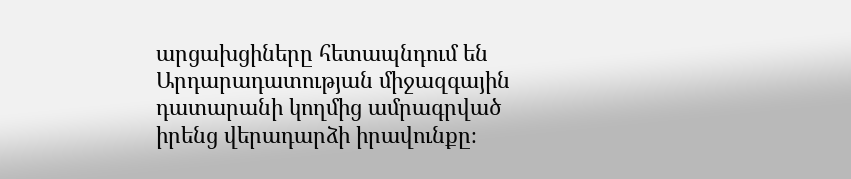արցախցիները հետապնդում են Արդարադատության միջազգային դատարանի կողմից ամրագրված իրենց վերադարձի իրավունքը։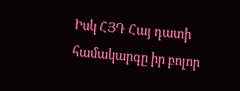Իսկ ՀՅԴ Հայ դատի համակարգը իր բոլոր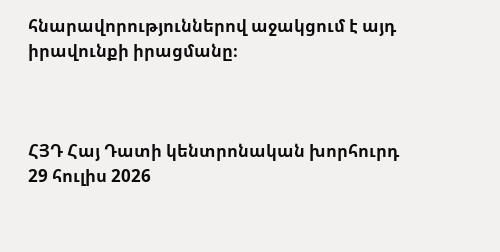հնարավորություններով աջակցում է այդ իրավունքի իրացմանը։



ՀՅԴ Հայ Դատի կենտրոնական խորհուրդ
29 հուլիս 2026